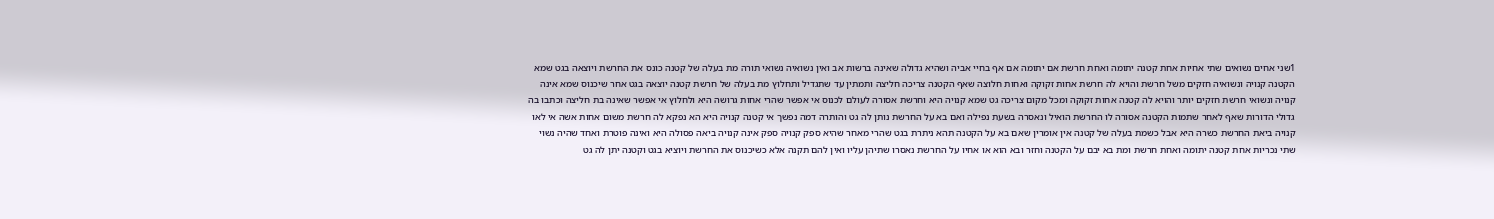1שני אחים נשואים שתי אחיות אחת קטנה יתומה ואחת חרשת אם יתומה אם אף בחיי אביה ושהיא גדולה שאינה ברשות אב ואין נשואיה נשואי תורה מת בעלה של קטנה כונס את החרשת ויוצאה בגט שמא הקטנה קנויה ונשואיה חזקים משל חרשת והויא לה חרשת אחות זקוקה ואחות חלוצה שאף הקטנה צריכה חליצה ותמתין עד שתגדיל ותחלוץ מת בעלה של חרשת קטנה יוצאה בגט אחר שיכנוס שמא אינה קנויה ונשואי חרשת חזקים יותר והויא לה קטנה אחות זקוקה ומכל מקום צריכה גט שמא קנויה היא וחרשת אסורה לעולם לכנוס אי אפשר שהרי אחות גרושה היא ולחלוץ אי אפשר שאינה בת חליצה וכתבו בה גדולי הדורות שאף לאחר שתמות הקטנה אסורה לו החרשת הואיל ונאסרה בשעת נפילה ואם בא על החרשת נותן לה גט והותרה דמה נפשך אי קטנה קנויה היא הא נפקא לה חרשת משום אחות אשה אי לאו קנויה ביאת החרשת כשרה היא אבל כשמת בעלה של קטנה אין אומרין שאם בא על הקטנה תהא ניתרת בגט שהרי מאחר שהיא ספק קנויה ספק אינה קנויה ביאה פסולה היא ואינה פוטרת ואחד שהיה נשוי שתי נכריות אחת קטנה יתומה ואחת חרשת ומת בא יבם על הקטנה וחזר ובא הוא או אחיו על החרשת נאסרו שתיהן עליו ואין להם תקנה אלא כשיכנוס את החרשת ויוציא בגט וקטנה יתן לה גט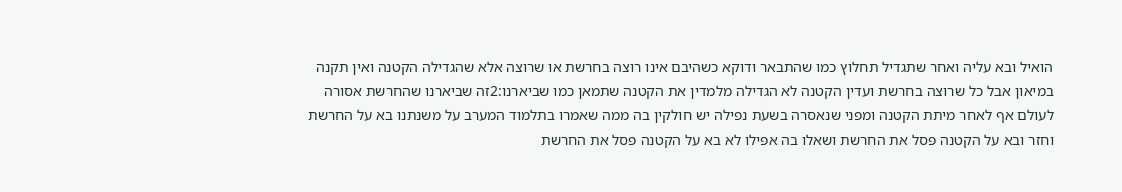הואיל ובא עליה ואחר שתגדיל תחלוץ כמו שהתבאר ודוקא כשהיבם אינו רוצה בחרשת או שרוצה אלא שהגדילה הקטנה ואין תקנה במיאון אבל כל שרוצה בחרשת ועדין הקטנה לא הגדילה מלמדין את הקטנה שתמאן כמו שביארנו:2זה שביארנו שהחרשת אסורה לעולם אף לאחר מיתת הקטנה ומפני שנאסרה בשעת נפילה יש חולקין בה ממה שאמרו בתלמוד המערב על משנתנו בא על החרשת וחזר ובא על הקטנה פסל את החרשת ושאלו בה אפילו לא בא על הקטנה פסל את החרשת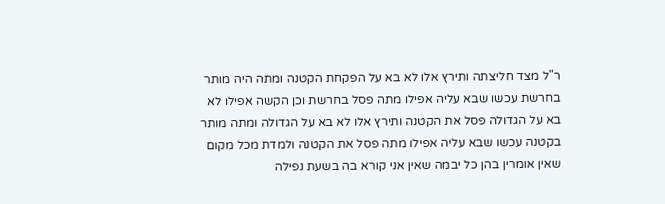ר"ל מצד חליצתה ותירץ אלו לא בא על הפקחת הקטנה ומתה היה מותר בחרשת עכשו שבא עליה אפילו מתה פסל בחרשת וכן הקשה אפילו לא בא על הגדולה פסל את הקטנה ותירץ אלו לא בא על הגדולה ומתה מותר בקטנה עכשו שבא עליה אפילו מתה פסל את הקטנה ולמדת מכל מקום שאין אומרין בהן כל יבמה שאין אני קורא בה בשעת נפילה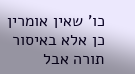כו' שאין אומרין כן אלא באיסור תורה אבל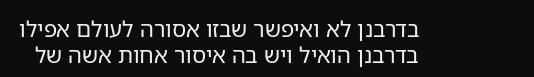בדרבנן לא ואיפשר שבזו אסורה לעולם אפילו בדרבנן הואיל ויש בה איסור אחות אשה של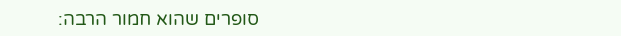סופרים שהוא חמור הרבה: